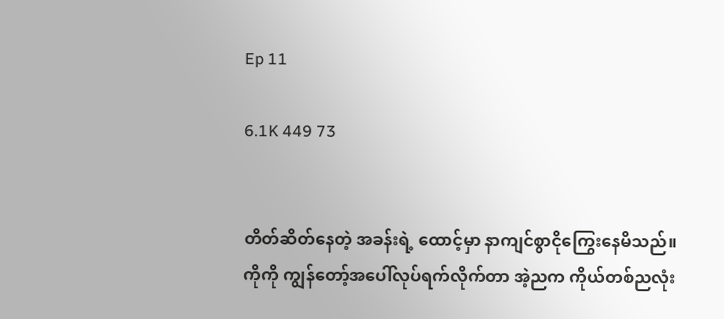Ep 11

6.1K 449 73


တိတ်ဆိတ်နေတဲ့ အခန်းရဲ့ ထောင့်မှာ နာကျင်စွာငိုကြွေးနေမိသည်။
ကိုကို ကျွန်တော့်အပေါ်လုပ်ရက်လိုက်တာ အဲ့ညက ကိုယ်တစ်ညလုံး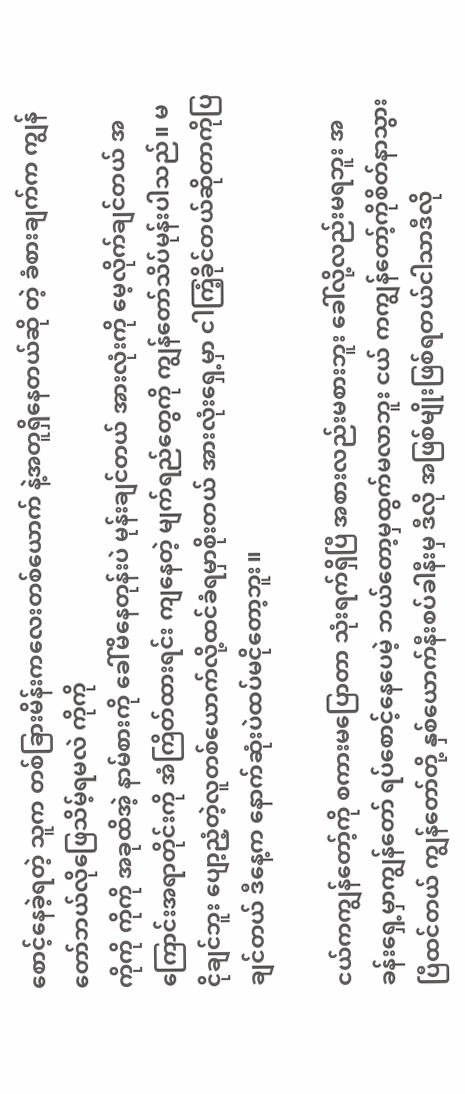စောင့်နေခဲ့ရတဲ့ သူက တစ်ခြားမိန်းကလေးတစ်ယောက် နဲ့အတူရှိနေတယ်ဆို တဲ့ ခံစားချက်က ကျွန်တော်ဘယ်လိုဖြေသိမ့်ရမလဲ ကိုကို
ကိုကို ကိုကို အခုထိအဲ့ နာမ်စားကို ခေါ်မိနေတုန်းပဲ မုန်းချင်တယ် အားလုံးကို မေ့လိုက်ချင်တယ် အကြောင်းအရာတိုင်းကို အံကြိတ်ထားရင်း ကျနေတဲ့ မျက်ရည်တွေကို ကျွန်တော်သိပ်မုန်းပါသည်။ မငိုချင်ဘူး ပျော့ညံ့တဲ့လူတစ်ယောက်လို့ထင်ခံရမှာစိုးတယ် အားလုံးရှေ့မှာ ငါကြံ့ခိုင်တယ်ဆိုတာကိုပြချင်တယ် ဒီနေ့က နောက်ဆုံးပဲထပ်မငိုတော့ဘူး။

ငယ်ကကျွန်တော့်ကို စကားမပြောတာ သုံးရက်ရှိပြီ အစားလည်းမစားဘူး ခေါ်လို့လည်းမရဘူး အခန်းရှေ့မှာကျွန်တော် ရပ်စောင့်နေပေမဲ့ ဘယ်တော့မှထွက်မလာဘူး ငယ် ကကျွန်တော့်ကိုစိတ်နာသွားပြီထင်တယ် ကျွန်တော်တို့ နှစ်ယောက်နီးစပ်ခါနီးမှ ဒီလို အဖြစ်မျိုးဖြစ်ရတယ်ငါသာဒီလို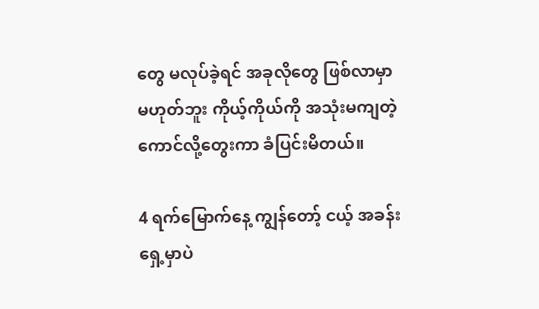တွေ မလုပ်ခဲ့ရင် အခုလိုတွေ ဖြစ်လာမှာမဟုတ်ဘူး ကိုယ့်ကိုယ်ကို အသုံးမကျတဲ့ကောင်လို့တွေးကာ ခံပြင်းမိတယ်။

4 ရက်မြောက်နေ့ ကျွန်တော့် ငယ့် အခန်းရှေ့မှာပဲ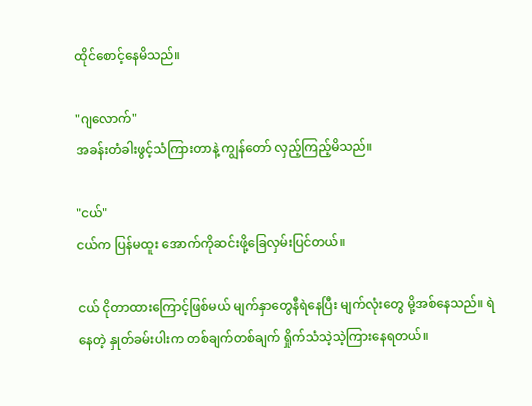ထိုင်စောင့်နေမိသည်။

"ဂျလောက်"
အခန်းတံခါးဖွင့်သံကြားတာနဲ့ ကျွန်တော် လှည့်ကြည့်မိသည်။

"ငယ်"
ငယ်က ပြန်မထူး အောက်ကိုဆင်းဖို့ခြေလှမ်းပြင်တယ်။

ငယ် ငိုတာထားကြောင့်ဖြစ်မယ် မျက်နှာတွေနီရဲနေပြီး မျက်လုံးတွေ မို့အစ်နေသည်။ ရဲနေတဲ့ နှုတ်ခမ်းပါးက တစ်ချက်တစ်ချက် ရှိုက်သံသဲ့သဲ့ကြားနေရတယ်။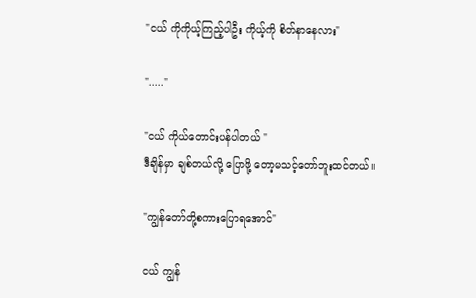"ငယ် ကိုကိုယ့်ကြည့်ပါဦး ကိုယ့်ကို စိတ်နာနေလား"

"....."

"ငယ် ကိုယ်တောင်းပန်ပါတယ် "
ဒီချိန်မှာ ချစ်တယ်လို့ ပြောဖို့ တော့မသင့်တော်ဘူးထင်တယ်။

"ကျွန်တော်တို့စကားပြောရအောင်"

ငယ် ကျွန်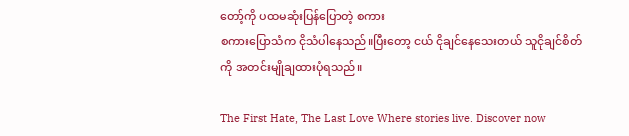တော့်ကို ပထမဆုံးပြန်ပြောတဲ့ စကား
စကားပြောသံက ငိုသံပါနေသည်။ပြီးတော့ ငယ် ငိုချင်နေသေးတယ် သူငိုချင်စိတ်ကို အတင်းမျိုချထားပုံရသည်။

The First Hate, The Last Love Where stories live. Discover now